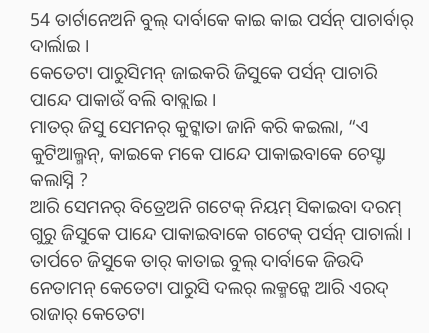54 ତାର୍ଟାନେଅନି ବୁଲ୍ ଦାର୍ବାକେ କାଇ କାଇ ପର୍ସନ୍ ପାଚାର୍ବାର୍ ଦାର୍ଲାଇ ।
କେତେଟା ପାରୁସିମନ୍ ଜାଇକରି ଜିସୁକେ ପର୍ସନ୍ ପାଚାରି ପାନ୍ଦେ ପାକାଉଁ ବଲି ବାବ୍ଲାଇ ।
ମାତର୍ ଜିସୁ ସେମନର୍ କୁଟ୍କାତା ଜାନି କରି କଇଲା, “ଏ କୁଟିଆଲ୍ମନ୍, କାଇକେ ମକେ ପାନ୍ଦେ ପାକାଇବାକେ ଚେସ୍ଟା କଲାସ୍ନି ?
ଆରି ସେମନର୍ ବିତ୍ରେଅନି ଗଟେକ୍ ନିୟମ୍ ସିକାଇବା ଦରମ୍ ଗୁରୁ ଜିସୁକେ ପାନ୍ଦେ ପାକାଇବାକେ ଗଟେକ୍ ପର୍ସନ୍ ପାଚାର୍ଲା ।
ତାର୍ପଚେ ଜିସୁକେ ତାର୍ କାତାଇ ବୁଲ୍ ଦାର୍ବାକେ ଜିଉଦି ନେତାମନ୍ କେତେଟା ପାରୁସି ଦଲର୍ ଲକ୍ମନ୍କେ ଆରି ଏରଦ୍ ରାଜାର୍ କେତେଟା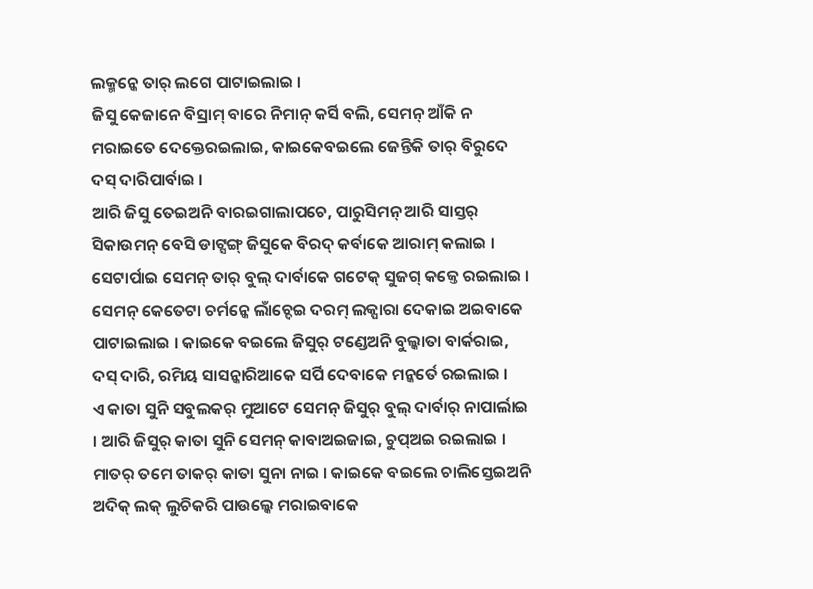ଲକ୍ମନ୍କେ ତାର୍ ଲଗେ ପାଟାଇଲାଇ ।
ଜିସୁ କେଜାନେ ବିସ୍ରାମ୍ ବାରେ ନିମାନ୍ କର୍ସି ବଲି, ସେମନ୍ ଆଁକି ନ ମରାଇତେ ଦେକ୍ତେରଇଲାଇ, କାଇକେବଇଲେ ଜେନ୍ତିକି ତାର୍ ବିରୁଦେ ଦସ୍ ଦାରିପାର୍ବାଇ ।
ଆରି ଜିସୁ ତେଇଅନି ବାରଇଗାଲାପଚେ, ପାରୁସିମନ୍ ଆରି ସାସ୍ତର୍ ସିକାଉମନ୍ ବେସି ଡାଟ୍ସଙ୍ଗ୍ ଜିସୁକେ ବିରଦ୍ କର୍ବାକେ ଆରାମ୍ କଲାଇ ।
ସେଟାର୍ପାଇ ସେମନ୍ ତାର୍ ବୁଲ୍ ଦାର୍ବାକେ ଗଟେକ୍ ସୁଜଗ୍ କଜ୍ତେ ରଇଲାଇ । ସେମନ୍ କେତେଟା ଚର୍ମନ୍କେ ଲାଁଚ୍ଦେଇ ଦରମ୍ ଲକ୍ପାରା ଦେକାଇ ଅଇବାକେ ପାଟାଇଲାଇ । କାଇକେ ବଇଲେ ଜିସୁର୍ ଟଣ୍ଡେଅନି ବୁଲ୍କାତା ବାର୍କରାଇ, ଦସ୍ ଦାରି, ରମିୟ ସାସନ୍କାରିଆକେ ସର୍ପି ଦେବାକେ ମନ୍କର୍ତେ ରଇଲାଇ ।
ଏ କାତା ସୁନି ସବୁଲକର୍ ମୁଆଟେ ସେମନ୍ ଜିସୁର୍ ବୁଲ୍ ଦାର୍ବାର୍ ନାପାର୍ଲାଇ । ଆରି ଜିସୁର୍ କାତା ସୁନି ସେମନ୍ କାବାଅଇଜାଇ, ଚୁପ୍ଅଇ ରଇଲାଇ ।
ମାତର୍ ତମେ ତାକର୍ କାତା ସୁନା ନାଇ । କାଇକେ ବଇଲେ ଚାଲିସ୍ତେଇଅନି ଅଦିକ୍ ଲକ୍ ଲୁଚିକରି ପାଉଲ୍କେ ମରାଇବାକେ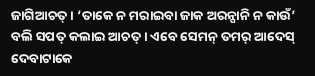ଜାଗିଆଚତ୍ । ‘ତାକେ ନ ମରାଇବା ଜାକ ଅରନ୍ପାନି ନ କାଉଁ’ ବଲି ସପତ୍ କଲାଇ ଆଚତ୍ । ଏବେ ସେମନ୍ ତମର୍ ଆଦେସ୍ ଦେବାଟାକେ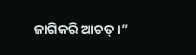ଜାଗିକରି ଆଚତ୍ ।”